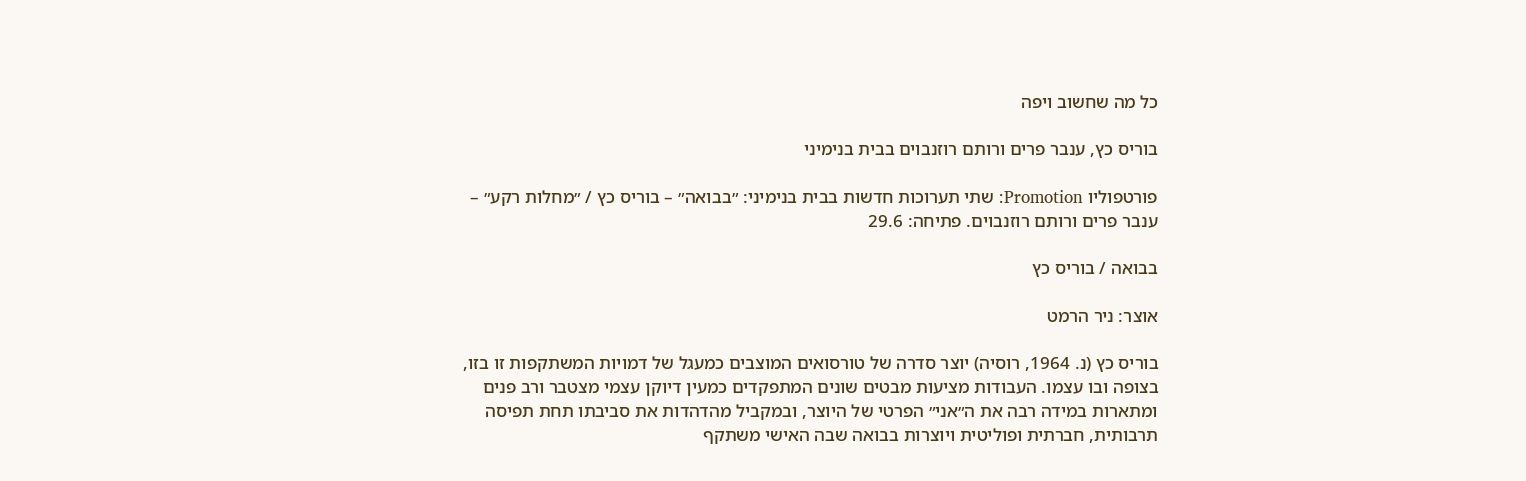כל מה שחשוב ויפה

בוריס כץ, ענבר פרים ורותם רוזנבוים בבית בנימיני

פורטפוליו Promotion: שתי תערוכות חדשות בבית בנימיני: ״בבואה״ – בוריס כץ / ״מחלות רקע״ – ענבר פרים ורותם רוזנבוים. פתיחה: 29.6

בבואה / בוריס כץ

אוצר: ניר הרמט

בוריס כץ (נ. 1964, רוסיה) יוצר סדרה של טורסואים המוצבים כמעגל של דמויות המשתקפות זו בזו, בצופה ובו עצמו. העבודות מציעות מבטים שונים המתפקדים כמעין דיוקן עצמי מצטבר ורב פנים ומתארות במידה רבה את ה״אני״ הפרטי של היוצר, ובמקביל מהדהדות את סביבתו תחת תפיסה תרבותית, חברתית ופוליטית ויוצרות בבואה שבה האישי משתקף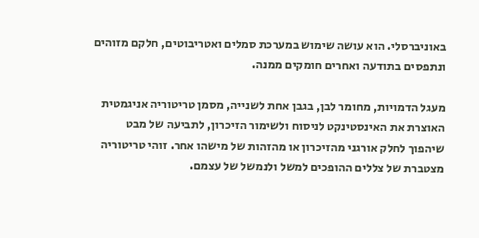באוניברסלי. הוא עושה שימוש במערכת סמלים ואטריבוטים, חלקם מזוהים ונתפסים בתודעה ואחרים חומקים ממנה.

מעגל הדמויות, מחומר לבן, בגבן אחת לשנייה, מסמן טריטוריה אניגמטית האוצרת את האינסטינקט לניסוח ולשימור הזיכרון, לתביעה של מבט שיהפוך לחלק אורגני מהזיכרון או מהזהות של מישהו אחר. זוהי טריטוריה מצטברת של צללים ההופכים למשל ולנמשל של עצמם.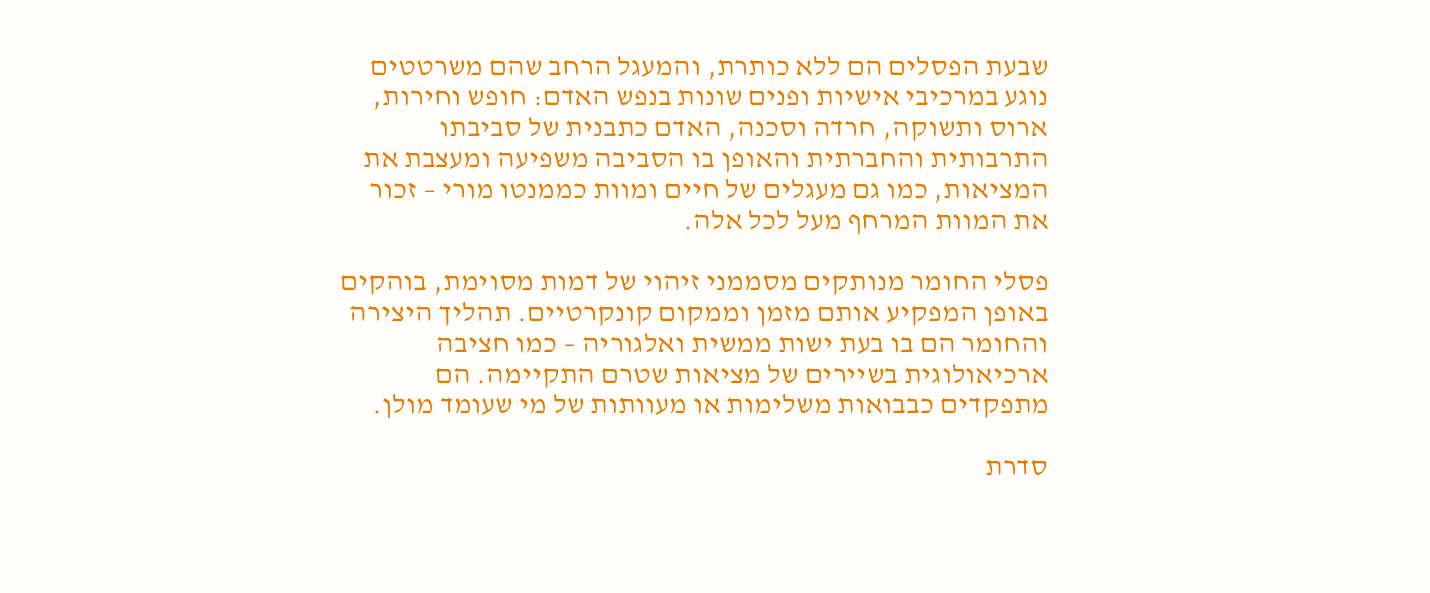שבעת הפסלים הם ללא כותרת, והמעגל הרחב שהם משרטטים נוגע במרכיבי אישיות ופנים שונות בנפש האדם: חופש וחירות, ארוס ותשוקה, חרדה וסכנה, האדם כתבנית של סביבתו התרבותית והחברתית והאופן בו הסביבה משפיעה ומעצבת את המציאות, כמו גם מעגלים של חיים ומוות כממנטו מורי – זכור את המוות המרחף מעל לכל אלה.

פסלי החומר מנותקים מסממני זיהוי של דמות מסוימת, בוהקים באופן המפקיע אותם מזמן וממקום קונקרטיים. תהליך היצירה והחומר הם בו בעת ישות ממשית ואלגוריה – כמו חציבה ארכיאולוגית בשיירים של מציאות שטרם התקיימה. הם מתפקדים כבבואות משלימות או מעוותות של מי שעומד מולן.

סדרת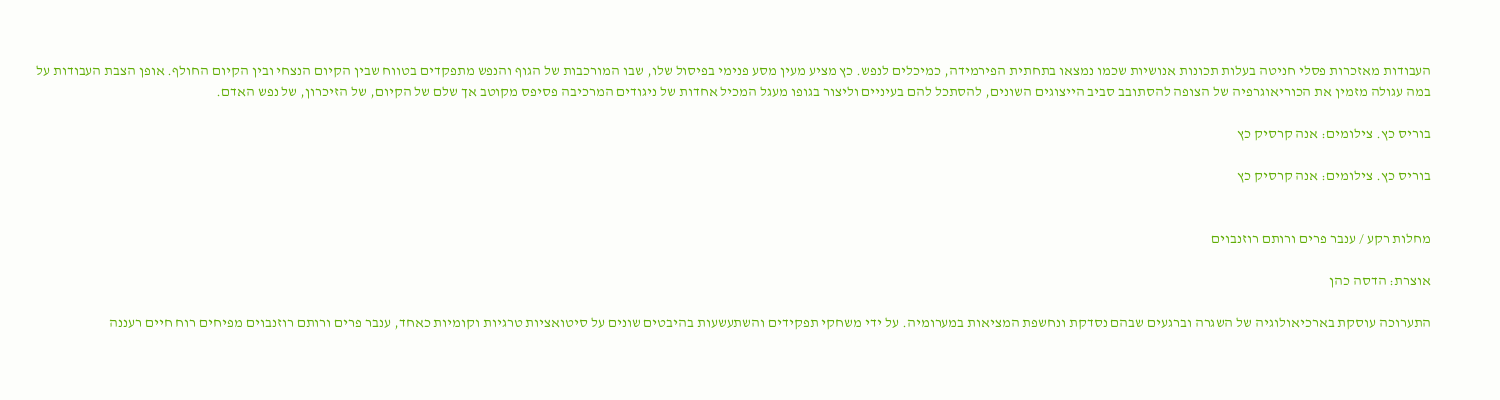העבודות מאזכרות פסלי חניטה בעלות תכונות אנושיות שכמו נמצאו בתחתית הפירמידה, כמיכלים לנפש. כץ מציע מעין מסע פנימי בפיסול שלו, שבו המורכבות של הגוף והנפש מתפקדים בטווח שבין הקיום הנצחי ובין הקיום החולף. אופן הצבת העבודות על במה עגולה מזמין את הכוריאוגרפיה של הצופה להסתובב סביב הייצוגים השונים, להסתכל להם בעיניים וליצור בגופו מעגל המכיל אחדות של ניגודים המרכיבה פסיפס מקוטב אך שלם של הקיום, של הזיכרון, של נפש האדם.

בוריס כץ. צילומים: אנה קרסיק כץ

בוריס כץ. צילומים: אנה קרסיק כץ


מחלות רקע / ענבר פרים ורותם רוזנבוים

אוצרת: הדסה כהן

התערוכה עוסקת בארכיאולוגיה של השגרה וברגעים שבהם נסדקת ונחשפת המציאות במערומיה. על ידי משחקי תפקידים והשתעשעות בהיבטים שונים על סיטואציות טרגיות וקומיות כאחד, ענבר פרים ורותם רוזנבוים מפיחים רוח חיים רעננה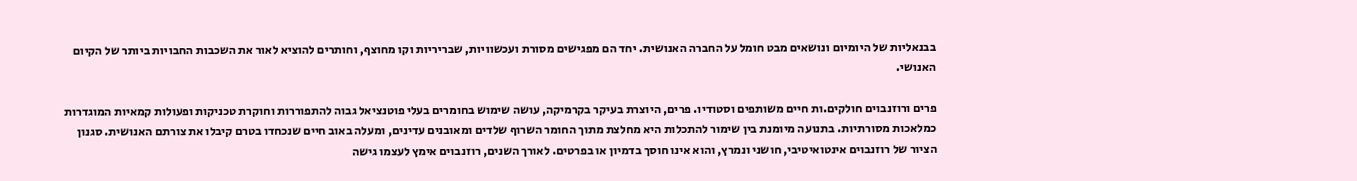בבנאליות של היומיום ונושאים מבט חומל על החברה האנושית. יחד הם מפגישים מסורת ועכשוויות, שבריריות וקו מחוצף, וחותרים להוציא לאור את השכבות החבויות ביותר של הקיום האנושי.

פרים ורוזנבוים חולקים.ות חיים משותפים וסטודיו. פרים, היוצרת בעיקר בקרמיקה, עושה שימוש בחומרים בעלי פוטנציאל גבוה להתפוררות וחוקרת טכניקות ופעולות קמאיות המוגדרות כמלאכות מסורתיות. בתנועה מיומנת בין שימור להתכלות היא מחלצת מתוך החומר השרוף שלדים ומאובנים עדינים, ומעלה באוב חיים שנכחדו בטרם קיבלו את צורתם האנושית. סגנון הציור של רוזנבוים אינטואיטיבי, חושני ונמרץ, והוא אינו חוסך בדמיון או בפרטים. לאורך השנים, רוזנבוים אימץ לעצמו גישה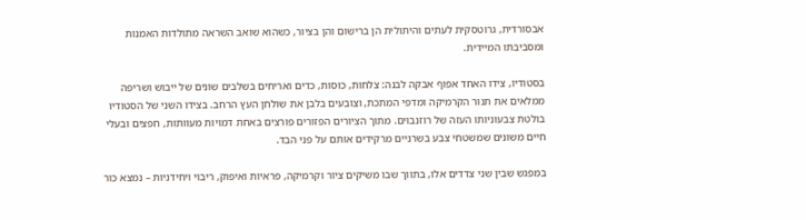אבסורדית, גרוטסקית לעתים והיתולית הן ברישום והן בציור, כשהוא שואב השראה מתולדות האמנות ומסביבתו המיידית.

בסטודיו, צידו האחד אפוף אבקה לבנה: צלחות, כוסות, כדים ואריחים בשלבים שונים של ייבוש ושריפה ממלאים את תנור הקרמיקה ומדפי המתכת, וצובעים בלבן את שולחן העץ הרחב. בצידו השני של הסטודיו בולטת צבעוניותו העזה של רוזנבוים. מתוך הציורים הפזורים פורצים באחת דמויות מעוותות, חפצים ובעלי חיים משונים שמשטחי צבע בשרניים מרקידים אותם על פני הבד.

במפגש שבין שני צדדים אלו, בתווך שבו משיקים ציור וקרמיקה, פראיות ואיפוק, ריבוי ויחידניות – נמצא כור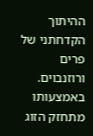ההיתוך הקדחתני של פרים ורוזנבוים. באמצעותו מתחזק הזוג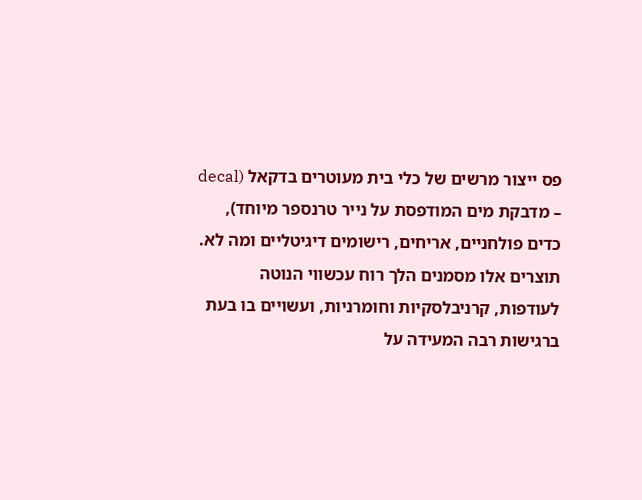פס ייצור מרשים של כלי בית מעוטרים בדקאל (decal – מדבקת מים המודפסת על נייר טרנספר מיוחד), כדים פולחניים, אריחים, רישומים דיגיטליים ומה לא. תוצרים אלו מסמנים הלך רוח עכשווי הנוטה לעודפות, קרניבלסקיות וחומרניות, ועשויים בו בעת ברגישות רבה המעידה על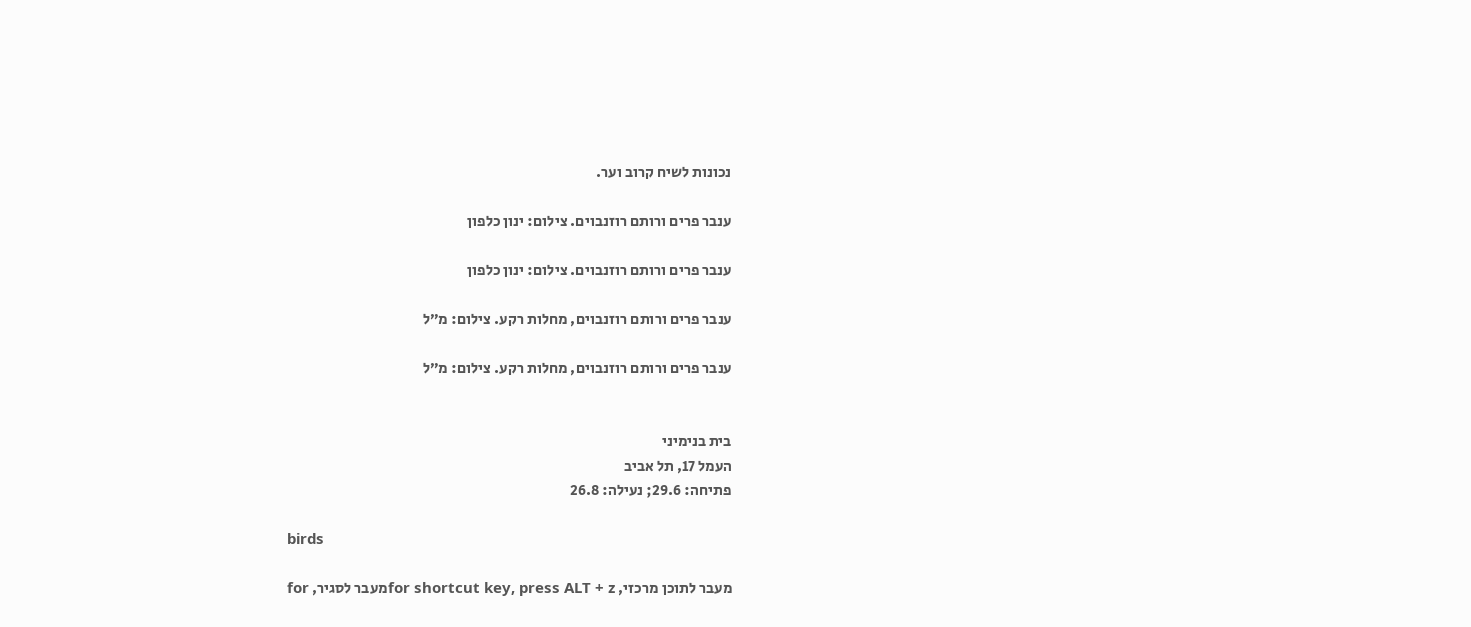נכונות לשיח קרוב וער.

ענבר פרים ורותם רוזנבוים. צילום: ינון כלפון

ענבר פרים ורותם רוזנבוים. צילום: ינון כלפון

ענבר פרים ורותם רוזנבוים, מחלות רקע. צילום: מ״ל

ענבר פרים ורותם רוזנבוים, מחלות רקע. צילום: מ״ל


בית בנימיני
העמל 17, תל אביב
פתיחה: 29.6; נעילה: 26.8

birds

מעבר לתוכן מרכזי, for shortcut key, press ALT + zמעבר לסגיר, for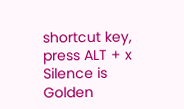shortcut key, press ALT + x
Silence is Golden